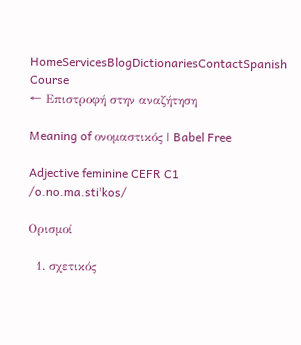HomeServicesBlogDictionariesContactSpanish Course
← Επιστροφή στην αναζήτηση

Meaning of ονομαστικός | Babel Free

Adjective feminine CEFR C1
/o.no.ma.stiˈkos/

Ορισμοί

  1. σχετικός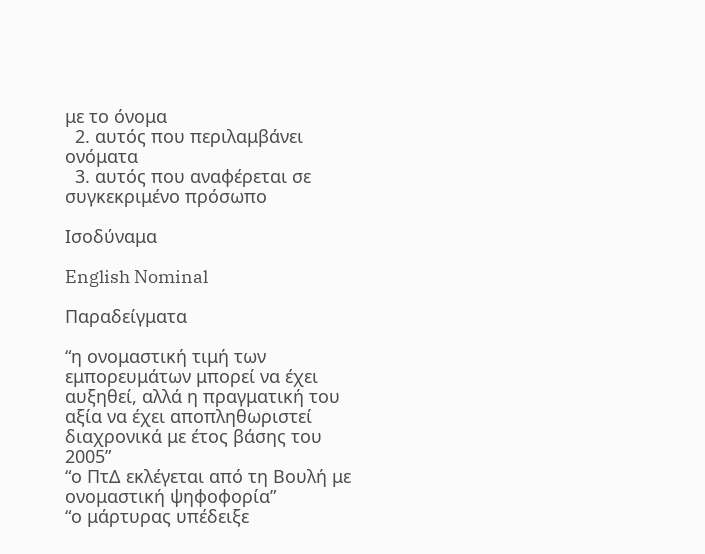με το όνομα
  2. αυτός που περιλαμβάνει ονόματα
  3. αυτός που αναφέρεται σε συγκεκριμένο πρόσωπο

Ισοδύναμα

English Nominal

Παραδείγματα

“η ονομαστική τιμή των εμπορευμάτων μπορεί να έχει αυξηθεί, αλλά η πραγματική του αξία να έχει αποπληθωριστεί διαχρονικά με έτος βάσης του 2005”
“ο ΠτΔ εκλέγεται από τη Βουλή με ονομαστική ψηφοφορία”
“ο μάρτυρας υπέδειξε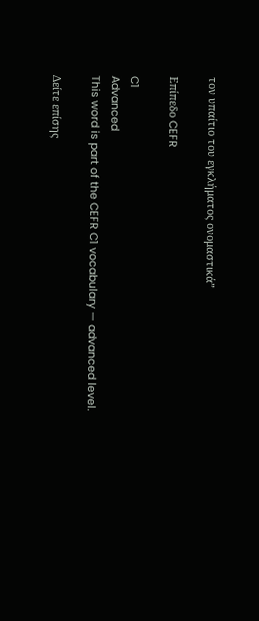τον υπαίτιο του εγκλήματος ονομαστικά”

Επίπεδο CEFR

C1
Advanced
This word is part of the CEFR C1 vocabulary — advanced level.

Δείτε επίσης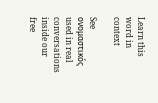Learn this word in context

See ονομαστικός used in real conversations inside our free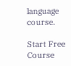language course.

Start Free Course